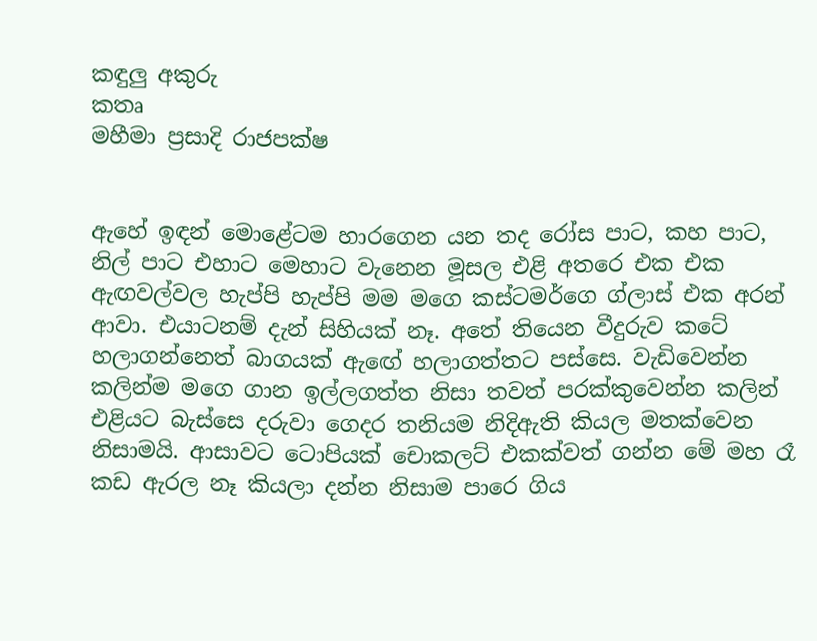කඳුලු අකුරු
කතෘ
මහීමා ප්‍රසාදි රාජපක්ෂ


ඇහේ ඉඳන් මොළේටම හාරගෙන යන තද රෝස පාට, කහ පාට, නිල් පාට එහාට මෙහාට වැනෙන මූසල එළි අතරෙ එක එක ඇඟවල්වල හැප්පි හැප්පි මම මගෙ කස්ටමර්ගෙ ග්ලාස් එක අරන් ආවා. එයාටනම් දැන් සිහියක් නෑ. අතේ තියෙන වීදුරුව කටේ හලාගන්නෙත් බාගයක් ඇඟේ හලාගත්තට පස්සෙ. වැඩිවෙන්න කලින්ම මගෙ ගාන ඉල්ලගත්ත නිසා තවත් පරක්කුවෙන්න කලින් එළියට බැස්සෙ දරුවා ගෙදර තනියම නිදිඇති කියල මතක්වෙන නිසාමයි. ආසාවට ටොපියක් චොකලට් එකක්වත් ගන්න මේ මහ රෑ කඩ ඇරල නෑ කියලා දන්න නිසාම පාරෙ ගිය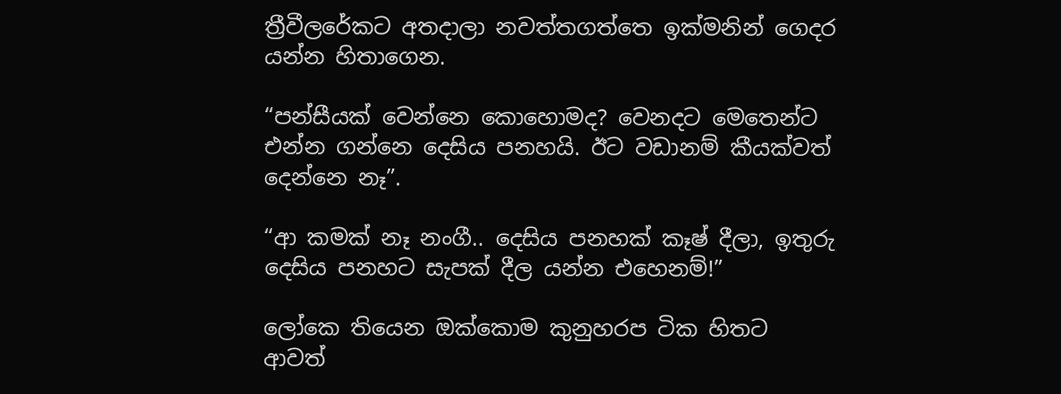ත්‍රීවීලරේකට අතදාලා නවත්තගත්තෙ ඉක්මනින් ගෙදර යන්න හිතාගෙන.

“පන්සීයක් වෙන්නෙ කොහොමද? වෙනදට මෙතෙන්ට එන්න ගන්නෙ දෙසිය පනහයි. ඊට වඩානම් කීයක්වත් දෙන්නෙ නෑ”.

“ආ කමක් නෑ නංගී.. දෙසිය පනහක් කෑෂ් දීලා, ඉතුරු දෙසිය පනහට සැපක් දීල යන්න එහෙනම්!”

ලෝකෙ තියෙන ඔක්කොම කුනුහරප ටික හිතට ආවත්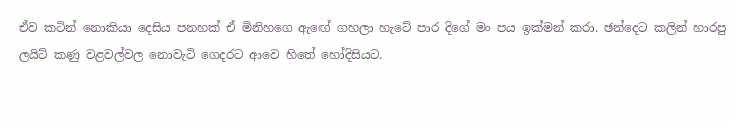ඒව කටින් නොකියා දෙසිය පනහක් ඒ මිනිහගෙ ඇඟේ ගහලා හැටේ පාර දිගේ මං පය ඉක්මන් කරා. ඡන්දෙට කලින් හාරපු ලයිට් කණු වළවල්වල නොවැටි ගෙදරට ආවෙ හිතේ හෝදිසියට.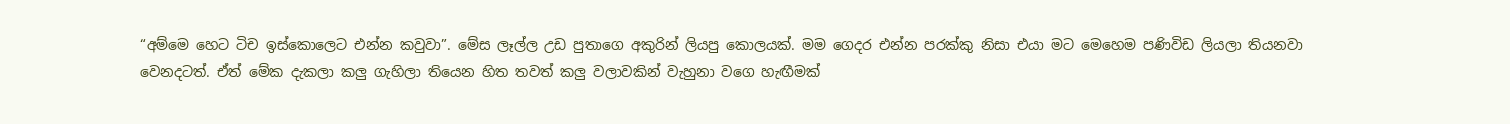“අම්මෙ හෙට ටිච ඉස්කොලෙට එන්න කවුවා”. මේස ලෑල්ල උඩ පුතාගෙ අකුරින් ලියපු කොලයක්. මම ගෙදර එන්න පරක්කු නිසා එයා මට මෙහෙම පණිවිඩ ලියලා තියනවා වෙනදටත්. ඒත් මේක දැකලා කලු ගැහිලා තියෙන හිත තවත් කලු වලාවකින් වැහුනා වගෙ හැඟීමක්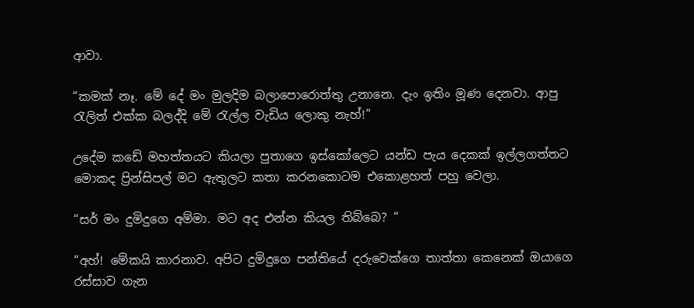ආවා.

“කමක් නෑ. මේ දේ මං මුලදිම බලාපොරොත්තු උනානෙ. දැං ඉතිං මූණ දෙනවා. ආපු රැලිත් එක්ක බලද්දි මේ රැල්ල වැඩිය ලොකු නැහ්!”

උදේම කඩේ මහත්තයට කියලා පුතාගෙ ඉස්කෝලෙට යන්ඩ පැය දෙකක් ඉල්ලගත්තට මොකද ප්‍රින්සිපල් මට ඇතුලට කතා කරනකොටම එකොළහත් පහු වෙලා.

“සර් මං දුමිදුගෙ අම්මා. මට අද එන්න කියල තිබ්බෙ? “

“අහ්! මේකයි කාරනාව. අපිට දුමිදුගෙ පන්තියේ දරුවෙක්ගෙ තාත්තා කෙනෙක් ඔයාගෙ රස්සාව ගැන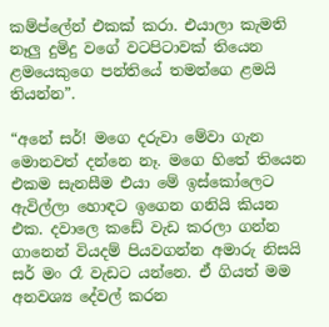කම්ප්ලේන් එකක් කරා. එයාලා කැමති නෑලු දුමිදු වගේ වටපිටාවක් තියෙන ළමයෙකුගෙ පන්තියේ තමන්ගෙ ළමයි තියන්න”.

“අනේ සර්! මගෙ දරුවා මේවා ගැන මොනවත් දන්නෙ නෑ. මගෙ හිතේ තියෙන එකම සැනසීම එයා මේ ඉස්කෝලෙට ඇවිල්ලා හොඳට ඉගෙන ගනියි කියන එක. දවාලෙ කඩේ වැඩ කරලා ගන්න ගානෙන් වියදම් පියවගන්න අමාරු නිසයි සර් මං රෑ වැඩට යන්නෙ. ඒ ගියත් මම අනවශ්‍ය දේවල් කරන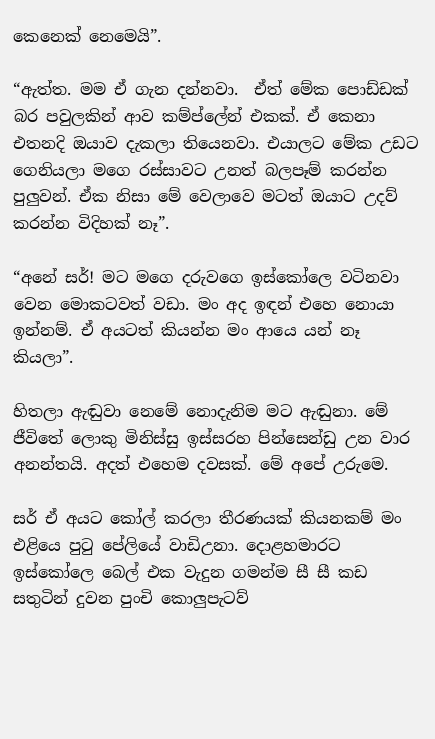කෙනෙක් නෙමෙයි”.

“ඇත්ත. මම ඒ ගැන දන්නවා.  ඒත් මේක පොඩ්ඩක් බර පවුලකින් ආව කම්ප්ලේන් එකක්. ඒ කෙනා එතනදි ඔයාව දැකලා තියෙනවා. එයාලට මේක උඩට ගෙනියලා මගෙ රස්සාවට උනත් බලපෑම් කරන්න පුලුවන්. ඒක නිසා මේ වෙලාවෙ මටත් ඔයාට උදව් කරන්න විදිහක් නෑ”.

“අනේ සර්! මට මගෙ දරුවගෙ ඉස්කෝලෙ වටිනවා වෙන මොකටවත් වඩා. මං අද ඉඳන් එහෙ නොයා ඉන්නම්. ඒ අයටත් කියන්න මං ආයෙ යන් නෑ කියලා”.

හිතලා ඇඬුවා නෙමේ නොදැනිම මට ඇඬුනා. මේ ජීවිතේ ලොකු මිනිස්සු ඉස්සරහ පින්සෙන්ඩු උන වාර අනන්තයි. අදත් එහෙම දවසක්. මේ අපේ උරුමෙ.

සර් ඒ අයට කෝල් කරලා තීරණයක් කියනකම් මං එළියෙ පුටු පේලියේ වාඩිඋනා. දොළහමාරට ඉස්කෝලෙ බෙල් එක වැදුන ගමන්ම සී සී කඩ සතුටින් දුවන පුංචි කොලුපැටව්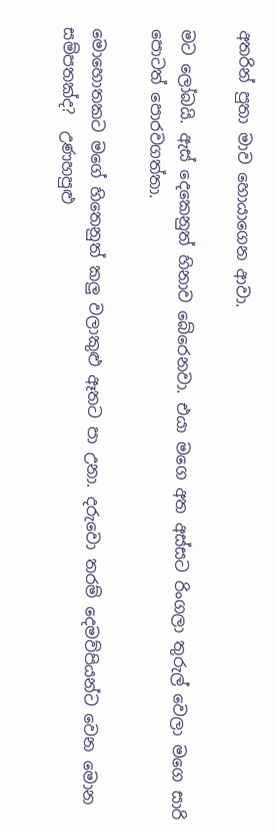අතරින් පුතා මාව හොයාගෙන ආවා.

මට ලෝබයි. ඇස් දෙකෙනුත් හිනාව බේරෙනවා. එයා මගෙ අත අස්සට රිංගලා තුරුල් වෙලා මගෙ සාරි පොටත් පොරවගත්තා.

මොහොතකට මගේ හිතෙනුත් කලු වලාකුළු ඈතට පා උනා. දරුවො තරම් දෙමව්පියන්ට වෙන මොන සම්පතක්ද?  උණහපුළු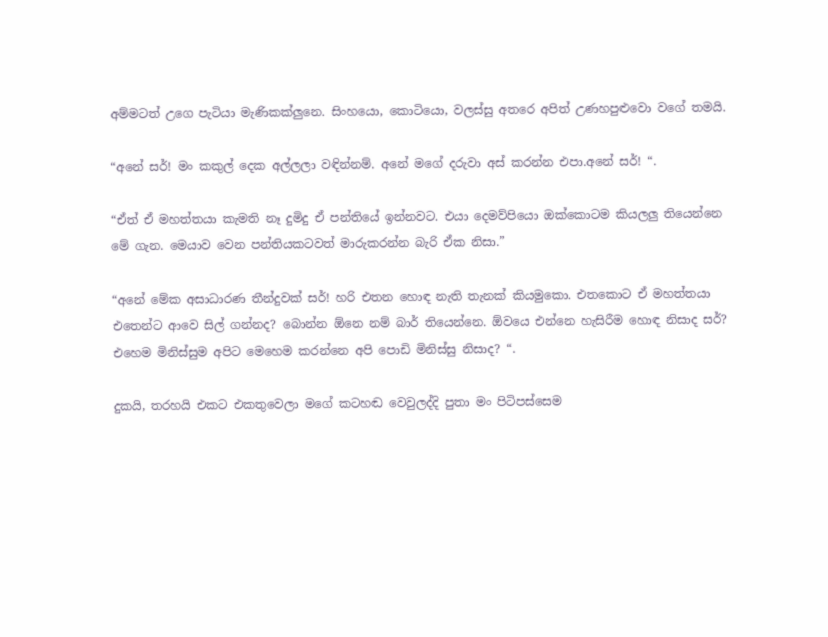අම්මටත් උගෙ පැටියා මැණිකක්ලුනෙ. සිංහයො, කොටියො, වලස්සු අතරෙ අපිත් උණහපුළුවො වගේ තමයි.

“අනේ සර්! මං කකුල් දෙක අල්ලලා වඳින්නම්. අනේ මගේ දරුවා අස් කරන්න එපා.අනේ සර්! “.

“ඒත් ඒ මහත්තයා කැමති නෑ දුමිදු ඒ පන්තියේ ඉන්නවට. එයා දෙමව්පියො ඔක්කොටම කියලලු තියෙන්නෙ මේ ගැන. මෙයාව වෙන පන්තියකටවත් මාරුකරන්න බැරි ඒක නිසා.”

“අනේ මේක අසාධාරණ තීන්දුවක් සර්! හරි එතන හොඳ නැති තැනක් කියමුකො. එතකොට ඒ මහත්තයා එතෙන්ට ආවෙ සිල් ගන්නද? බොන්න ඕනෙ නම් බාර් තියෙන්නෙ. ඕවයෙ එන්නෙ හැසිරීම හොඳ නිසාද සර්? එහෙම මිනිස්සුම අපිට මෙහෙම කරන්නෙ අපි පොඩි මිනිස්සු නිසාද? “.

දුකයි, තරහයි එකට එකතුවෙලා මගේ කටහඬ වෙවුලද්දි පුතා මං පිටිපස්සෙම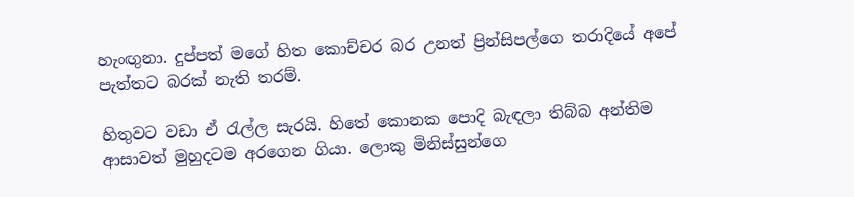හැංඟුනා. දුප්පත් මගේ හිත කොච්චර බර උනත් ප්‍රින්සිපල්ගෙ තරාදියේ අපේ පැත්තට බරක් නැති තරම්.

හිතුවට වඩා ඒ රැල්ල සැරයි. හිතේ කොනක පොදි බැඳලා තිබ්බ අන්තිම ආසාවත් මුහුදටම අරගෙන ගියා. ලොකු මිනිස්සුන්ගෙ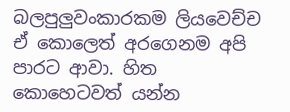බලපුලුවංකාරකම ලියවෙච්ච ඒ කොලෙත් අරගෙනම අපි පාරට ආවා. හිත කොහෙටවත් යන්න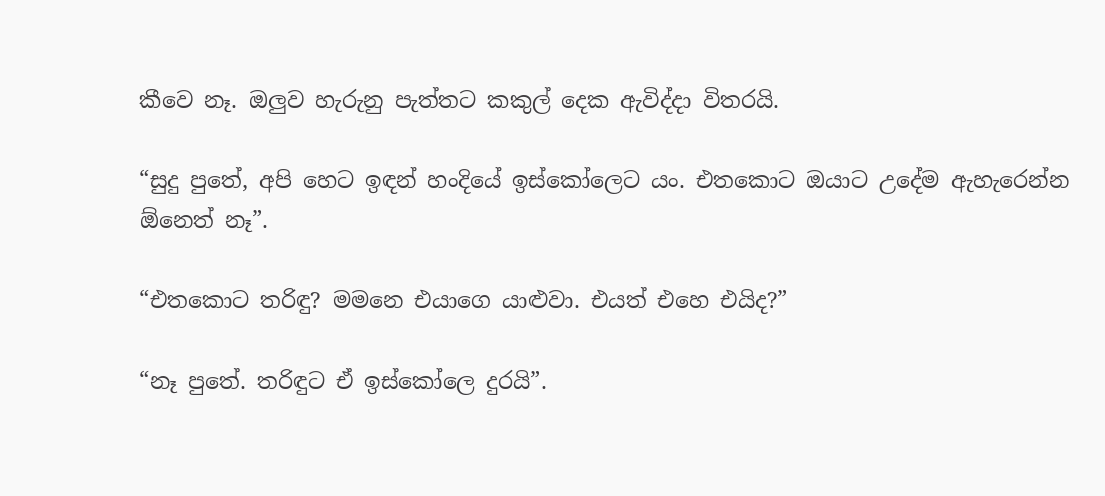කීවෙ නෑ. ඔලුව හැරුනු පැත්තට කකුල් දෙක ඇවිද්දා විතරයි.

“සුදු පුතේ, අපි හෙට ඉඳන් හංදියේ ඉස්කෝලෙට යං. එතකොට ඔයාට උදේම ඇහැරෙන්න ඕනෙත් නෑ”.

“එතකොට තරිඳු? මමනෙ එයාගෙ යාළුවා. එයත් එහෙ එයිද?”

“නෑ පුතේ. තරිඳුට ඒ ඉස්කෝලෙ දුරයි”.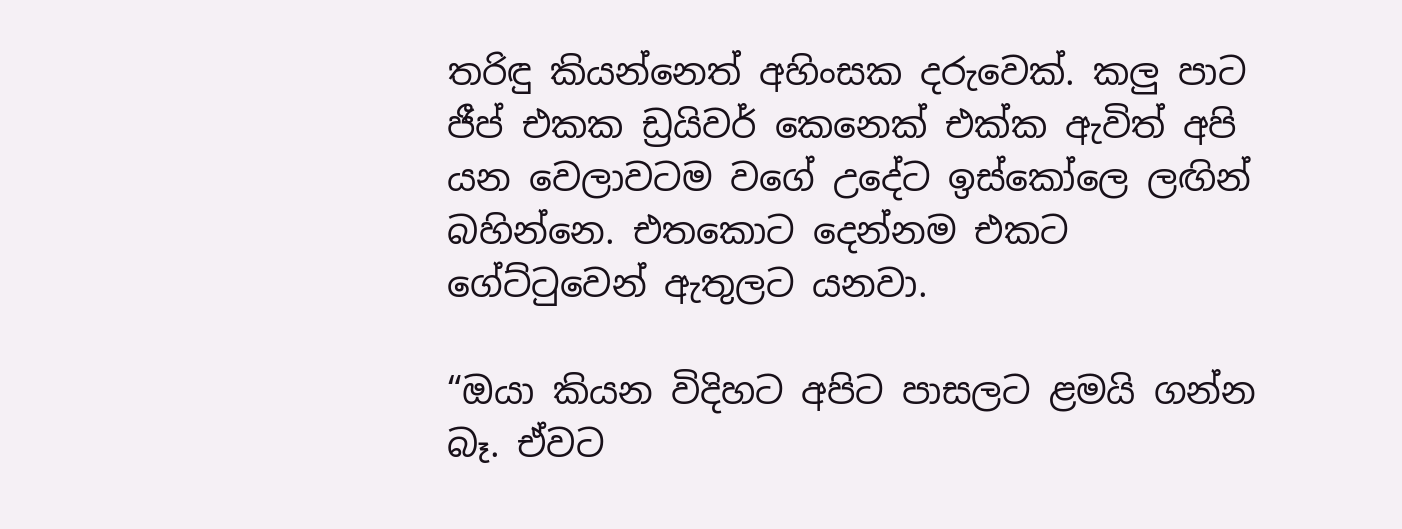තරිඳු කියන්නෙත් අහිංසක දරුවෙක්. කලු පාට ජීප් එකක ඩ්‍රයිවර් කෙනෙක් එක්ක ඇවිත් අපි යන වෙලාවටම වගේ උදේට ඉස්කෝලෙ ලඟින් බහින්නෙ. එතකොට දෙන්නම එකට ගේට්ටුවෙන් ඇතුලට යනවා.

“ඔයා කියන විදිහට අපිට පාසලට ළමයි ගන්න බෑ. ඒවට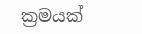ක්‍රමයක්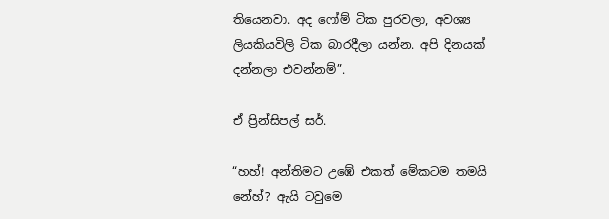තියෙනවා. අද ෆෝම් ටික පුරවලා, අවශ්‍ය ලියකියවිලි ටික බාරදීලා යන්න. අපි දිනයක් දන්නලා එවන්නම්”.

ඒ ප්‍රින්සිපල් සර්.

“හහ්! අන්තිමට උඹේ එකත් මේකටම තමයි නේහ්? ඇයි ටවුමෙ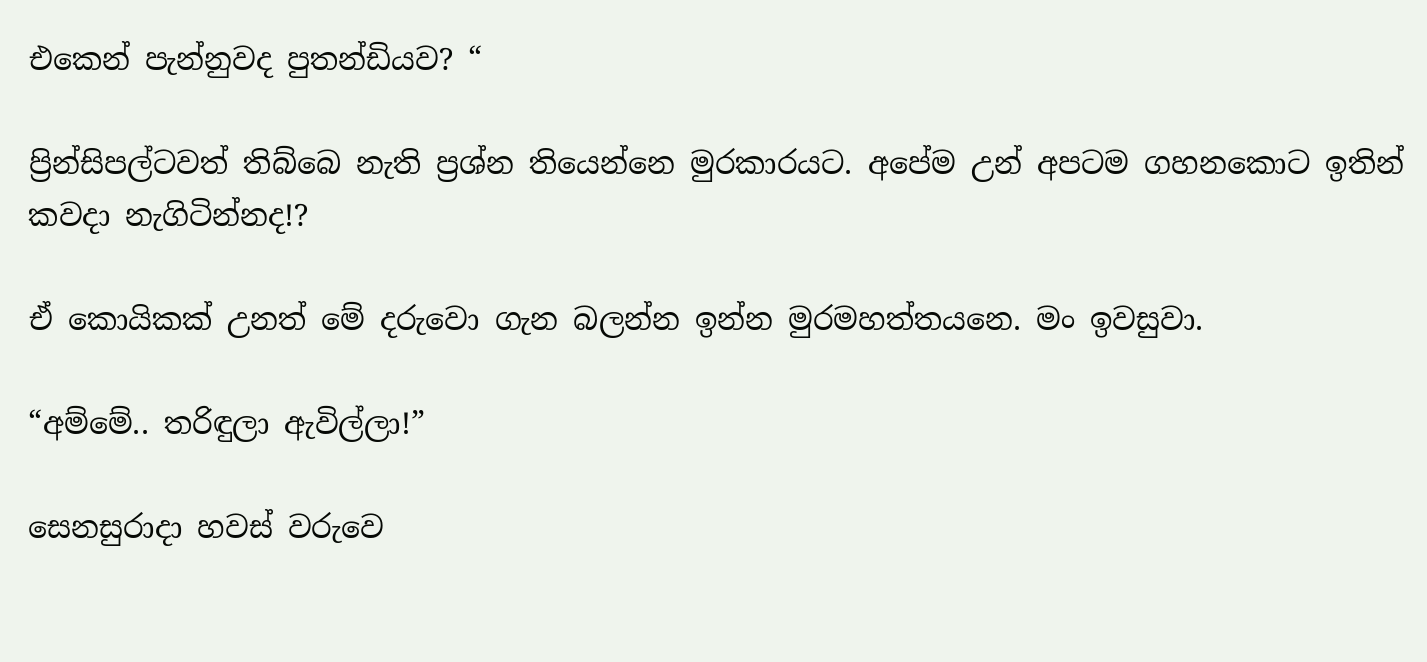එකෙන් පැන්නුවද පුතන්ඩියව? “

ප්‍රින්සිපල්ටවත් තිබ්බෙ නැති ප්‍රශ්න තියෙන්නෙ මුරකාරයට. අපේම උන් අපටම ගහනකොට ඉතින් කවදා නැගිටින්නද!?

ඒ කොයිකක් උනත් මේ දරුවො ගැන බලන්න ඉන්න මුරමහත්තයනෙ. මං ඉවසුවා.

“අම්මේ.. තරිඳුලා ඇවිල්ලා!”

සෙනසුරාදා හවස් වරුවෙ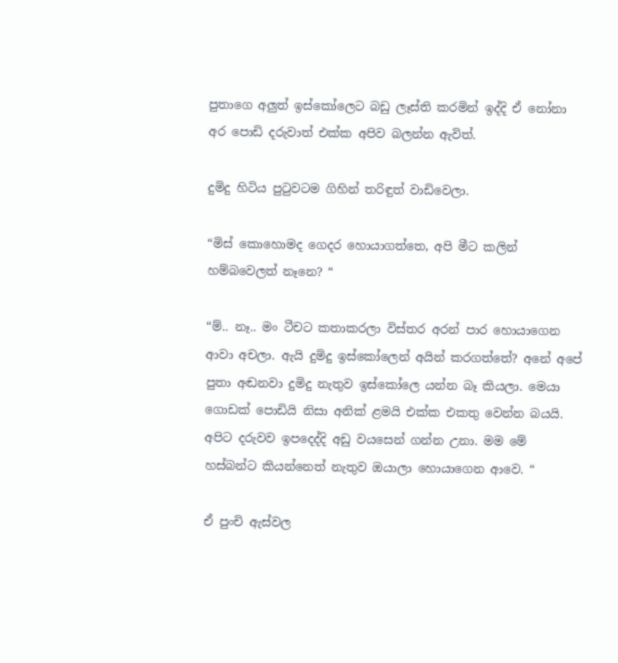පුතාගෙ අලුත් ඉස්කෝලෙට බඩු ලෑස්ති කරමින් ඉද්දි ඒ නෝනා අර පොඩි දරුවාත් එක්ක අපිව බලන්න ඇවිත්.

දුමිදු හිටිය පුටුවටම ගිහින් තරිඳුත් වාඩිවෙලා.

“මිස් කොහොමද ගෙදර හොයාගත්තෙ, අපි මීට කලින් හම්බවෙලත් නෑනෙ? “

“ම්.. නෑ.. මං ටීචට කතාකරලා විස්තර අරන් පාර හොයාගෙන ආවා අචලා. ඇයි දුමිදු ඉස්කෝලෙන් අයින් කරගත්තේ? අනේ අපේ පුතා අඬනවා දුමිදු නැතුව ඉස්කෝලෙ යන්න බෑ කියලා. මෙයා ගොඩක් පොඩියි නිසා අනික් ළමයි එක්ක එකතු වෙන්න බයයි. අපිට දරුවව ඉපදෙද්දි අඩු වයසෙන් ගන්න උනා. මම මේ හස්බන්ට කියන්නෙත් නැතුව ඔයාලා හොයාගෙන ආවෙ. “

ඒ පුංචි ඇස්වල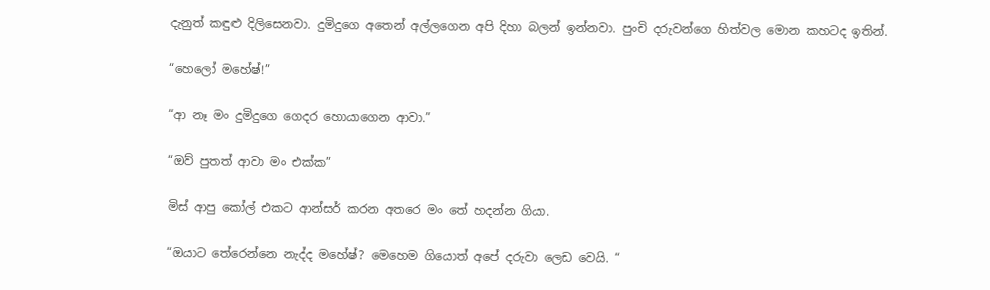දැනුත් කඳුළු දිලිසෙනවා. දුමිදුගෙ අතෙන් අල්ලගෙන අපි දිහා බලන් ඉන්නවා. පුංචි දරුවන්ගෙ හිත්වල මොන කහටද ඉතින්.

“හෙලෝ මහේෂ්!”

“ආ නෑ මං දුමිදුගෙ ගෙදර හොයාගෙන ආවා.”

“ඔව් පුතත් ආවා මං එක්ක”

මිස් ආපු කෝල් එකට ආන්සර් කරන අතරෙ මං තේ හදන්න ගියා.

“ඔයාට තේරෙන්නෙ නැද්ද මහේෂ්? මෙහෙම ගියොත් අපේ දරුවා ලෙඩ වෙයි. “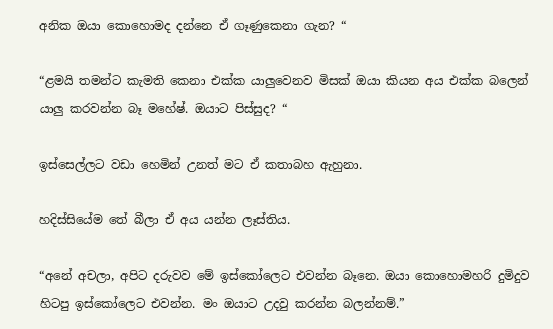අනික ඔයා කොහොමද දන්නෙ ඒ ගෑණුකෙනා ගැන? “

“ළමයි තමන්ට කැමති කෙනා එක්ක යාලුවෙනව මිසක් ඔයා කියන අය එක්ක බලෙන් යාලු කරවන්න බෑ මහේෂ්. ඔයාට පිස්සුද? “

ඉස්සෙල්ලට වඩා හෙමින් උනත් මට ඒ කතාබහ ඇහුනා.

හදිස්සියේම තේ බීලා ඒ අය යන්න ලෑස්තිය.

“අනේ අචලා, අපිට දරුවව මේ ඉස්කෝලෙට එවන්න බෑනෙ. ඔයා කොහොමහරි දුමිදුව හිටපු ඉස්කෝලෙට එවන්න. මං ඔයාට උදවු කරන්න බලන්නම්.”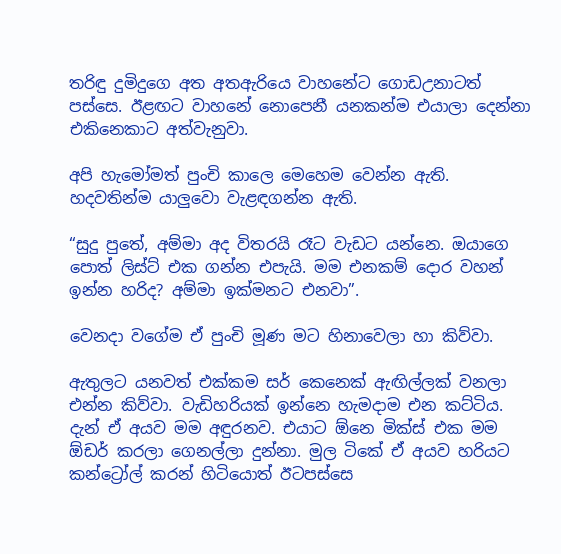තරිඳු දුමිදුගෙ අත අතඇරියෙ වාහනේට ගොඩඋනාටත් පස්සෙ. ඊළඟට වාහනේ නොපෙනී යනකන්ම එයාලා දෙන්නා එකිනෙකාට අත්වැනුවා.

අපි හැමෝමත් පුංචි කාලෙ මෙහෙම වෙන්න ඇති. හදවතින්ම යාලුවො වැළඳගන්න ඇති.

“සුදු පුතේ, අම්මා අද විතරයි රෑට වැඩට යන්නෙ. ඔයාගෙ පොත් ලිස්ට් එක ගන්න එපැයි. මම එනකම් දොර වහන් ඉන්න හරිද? අම්මා ඉක්මනට එනවා”.

වෙනදා වගේම ඒ පුංචි මූණ මට හිනාවෙලා හා කිව්වා.

ඇතුලට යනවත් එක්කම සර් කෙනෙක් ඇඟිල්ලක් වනලා එන්න කිව්වා. වැඩිහරියක් ඉන්නෙ හැමදාම එන කට්ටිය. දැන් ඒ අයව මම අඳුරනව. එයාට ඕනෙ මික්ස් එක මම ඕඩර් කරලා ගෙනල්ලා දුන්නා. මුල ටිකේ ඒ අයව හරියට කන්ට්‍රෝල් කරන් හිටියොත් ඊටපස්සෙ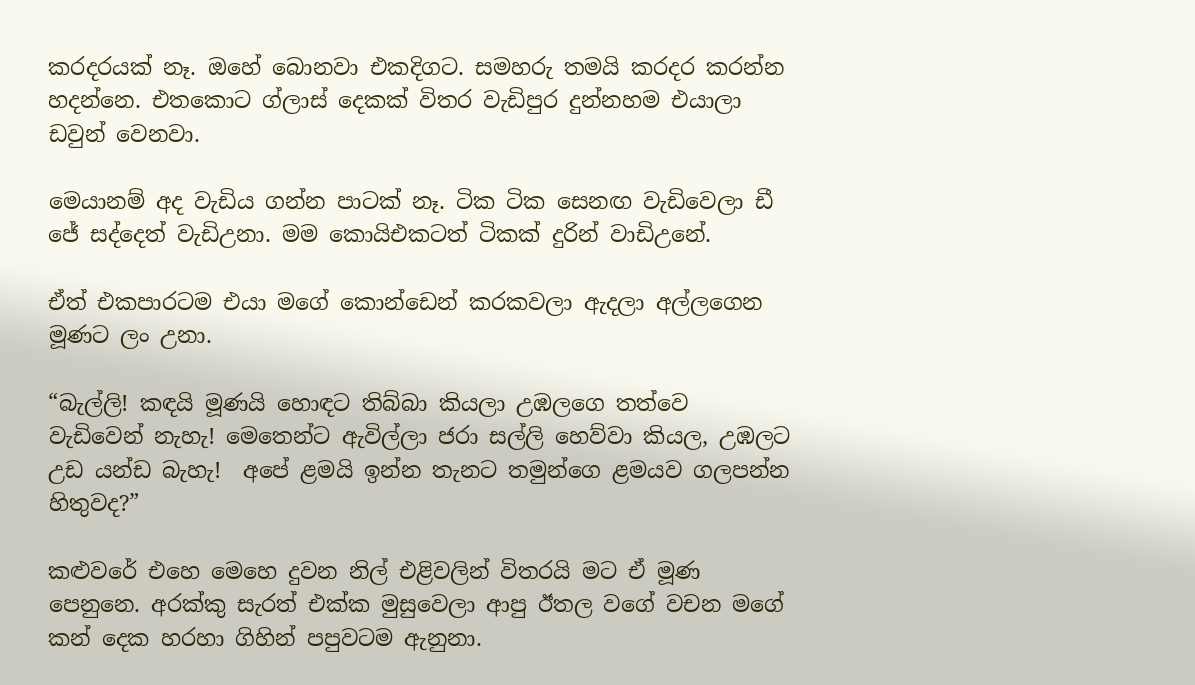කරදරයක් නෑ. ඔහේ බොනවා එකදිගට. සමහරු තමයි කරදර කරන්න හදන්නෙ. එතකොට ග්ලාස් දෙකක් විතර වැඩිපුර දුන්නහම එයාලා ඩවුන් වෙනවා.

මෙයානම් අද වැඩිය ගන්න පාටක් නෑ. ටික ටික සෙනඟ වැඩිවෙලා ඩී ජේ සද්දෙත් වැඩිඋනා. මම කොයිඑකටත් ටිකක් දුරින් වාඩිඋනේ.

ඒත් එකපාරටම එයා මගේ කොන්ඩෙන් කරකවලා ඇදලා අල්ලගෙන මූණට ලං උනා.

“බැල්ලි! කඳයි මූණයි හොඳට තිබ්බා කියලා උඹලගෙ තත්වෙ වැඩිවෙන් නැහැ! මෙතෙන්ට ඇවිල්ලා ජරා සල්ලි හෙව්වා කියල, උඹලට උඩ යන්ඩ බැහැ!  අපේ ළමයි ඉන්න තැනට තමුන්ගෙ ළමයව ගලපන්න හිතුවද?”

කළුවරේ එහෙ මෙහෙ දුවන නිල් එළිවලින් විතරයි මට ඒ මූණ පෙනුනෙ. අරක්කු සැරත් එක්ක මුසුවෙලා ආපු ඊතල වගේ වචන මගේ කන් දෙක හරහා ගිහින් පපුවටම ඇනුනා.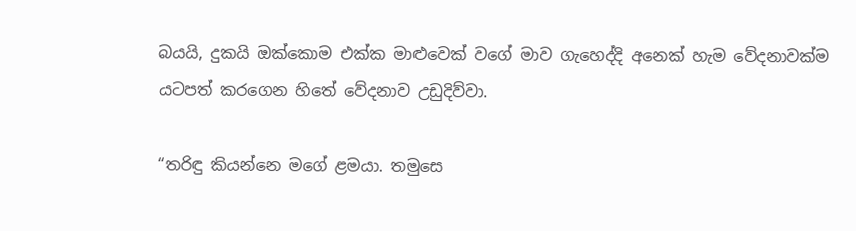බයයි, දුකයි ඔක්කොම එක්ක මාළුවෙක් වගේ මාව ගැහෙද්දි අනෙක් හැම වේදනාවක්ම යටපත් කරගෙන හිතේ වේදනාව උඩුදිව්වා.

“තරිඳු කියන්නෙ මගේ ළමයා. තමුසෙ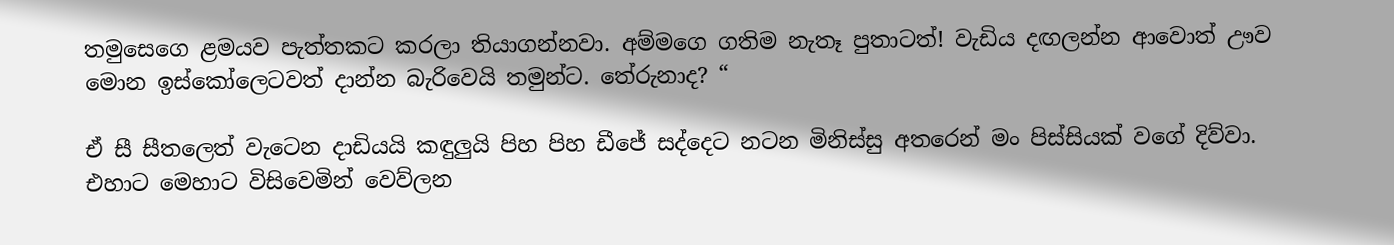තමුසෙගෙ ළමයව පැත්තකට කරලා තියාගන්නවා. අම්මගෙ ගතිම නැතෑ පුතාටත්! වැඩිය දඟලන්න ආවොත් ඌව මොන ඉස්කෝලෙටවත් දාන්න බැරිවෙයි තමුන්ට. තේරුනාද? “

ඒ සී සීතලෙත් වැටෙන දාඩියයි කඳුලුයි පිහ පිහ ඩීජේ සද්දෙට නටන මිනිස්සු අතරෙන් මං පිස්සියක් වගේ දිව්වා. එහාට මෙහාට විසිවෙමින් වෙව්ලන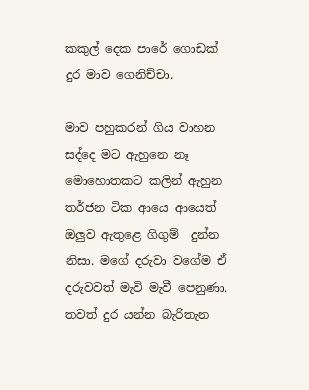කකුල් දෙක පාරේ ගොඩක් දුර මාව ගෙනිච්චා.

මාව පහුකරන් ගිය වාහන සද්දෙ මට ඇහුනෙ නෑ මොහොතකට කලින් ඇහුන තර්ජන ටික ආයෙ ආයෙත් ඔලුව ඇතුළෙ ගිගුම්  දුන්න නිසා. මගේ දරුවා වගේම ඒ දරුවවත් මැවි මැවී පෙනුණා. තවත් දුර යන්න බැරිතැන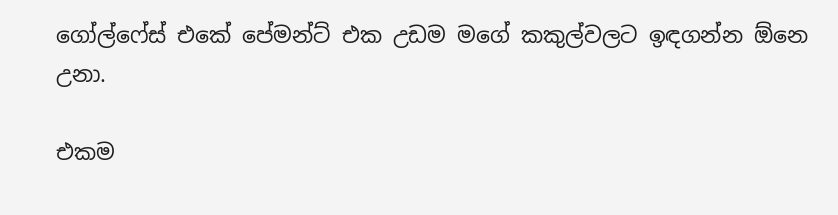ගෝල්ෆේස් එකේ පේමන්ට් එක උඩම මගේ කකුල්වලට ඉඳගන්න ඕනෙ උනා.

එකම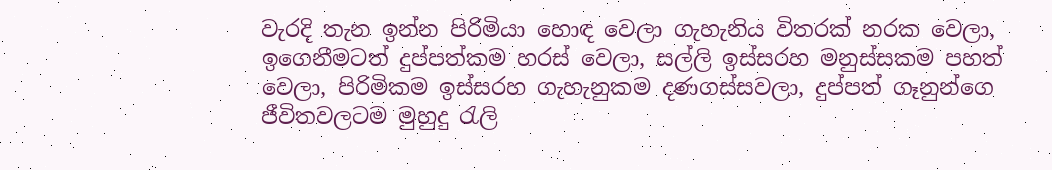වැරදි තැන ඉන්න පිරිමියා හොඳ වෙලා ගැහැනිය විතරක් නරක වෙලා, ඉගෙනීමටත් දුප්පත්කම හරස් වෙලා, සල්ලි ඉස්සරහ මනුස්සකම පහත් වෙලා, පිරිමිකම ඉස්සරහ ගැහැනුකම දණගස්සවලා, දුප්පත් ගෑනුන්ගෙ ජීවිතවලටම මුහුදු රැලි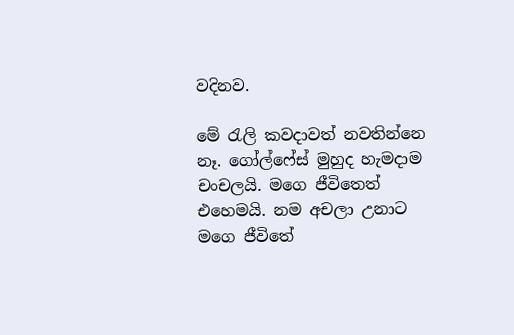වදිනව.

මේ රැලි කවදාවත් නවතින්නෙ නෑ. ගෝල්ෆේස් මුහුද හැමදාම චංචලයි. මගෙ ජීවිතෙත් එහෙමයි. නම අචලා උනාට මගෙ ජීවිතේ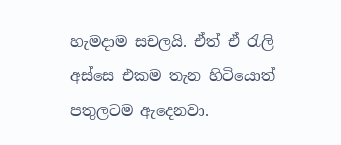හැමදාම සචලයි. ඒත් ඒ රැලි අස්සෙ එකම තැන හිටියොත් පතුලටම ඇදෙනවා.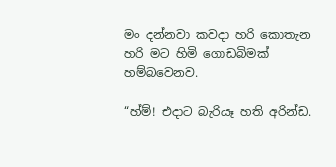මං දන්නවා කවදා හරි කොතැන හරි මට හිමි ගොඩබිමක් හම්බවෙනව.

“හ්ම්! එදාට බැරියෑ හති අරින්ඩ.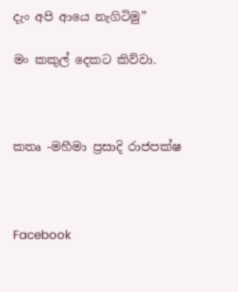දැං අපි ආයෙ නැගිටිමු”

මං කකුල් දෙකට කිව්වා.



කතෘ -මහීමා ප්‍රසාදි රාජපක්ෂ



Facebook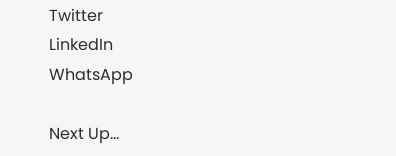Twitter
LinkedIn
WhatsApp

Next Up...